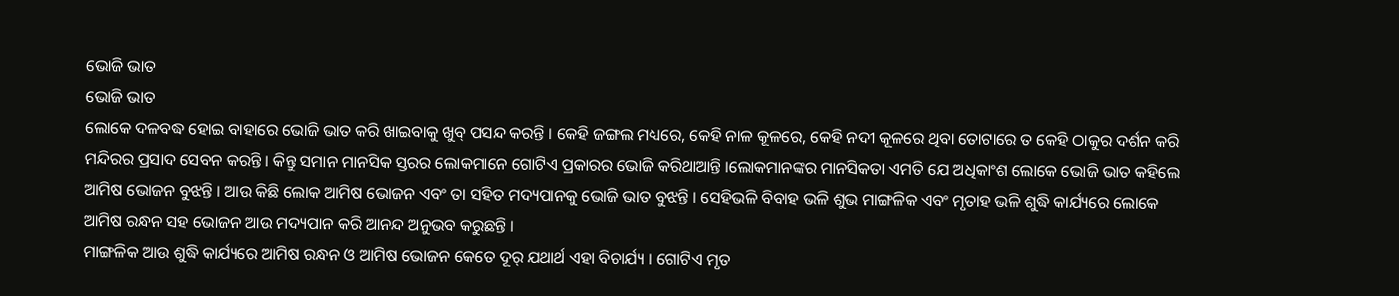ଭୋଜି ଭାତ
ଭୋଜି ଭାତ
ଲୋକେ ଦଳବଦ୍ଧ ହୋଇ ବାହାରେ ଭୋଜି ଭାତ କରି ଖାଇବାକୁ ଖୁବ୍ ପସନ୍ଦ କରନ୍ତି । କେହି ଜଙ୍ଗଲ ମଧ୍ୟରେ, କେହି ନାଳ କୂଳରେ, କେହି ନଦୀ କୂଳରେ ଥିବା ତୋଟାରେ ତ କେହି ଠାକୁର ଦର୍ଶନ କରି ମନ୍ଦିରର ପ୍ରସାଦ ସେବନ କରନ୍ତି । କିନ୍ତୁ ସମାନ ମାନସିକ ସ୍ତରର ଲୋକମାନେ ଗୋଟିଏ ପ୍ରକାରର ଭୋଜି କରିଥାଆନ୍ତି ।ଲୋକମାନଙ୍କର ମାନସିକତା ଏମତି ଯେ ଅଧିକାଂଶ ଲୋକେ ଭୋଜି ଭାତ କହିଲେ ଆମିଷ ଭୋଜନ ବୁଝନ୍ତି । ଆଉ କିଛି ଲୋକ ଆମିଷ ଭୋଜନ ଏବଂ ତା ସହିତ ମଦ୍ୟପାନକୁ ଭୋଜି ଭାତ ବୁଝନ୍ତି । ସେହିଭଳି ବିବାହ ଭଳି ଶୁଭ ମାଙ୍ଗଳିକ ଏବଂ ମୃତାହ ଭଳି ଶୁଦ୍ଧି କାର୍ଯ୍ୟରେ ଲୋକେ ଆମିଷ ରନ୍ଧନ ସହ ଭୋଜନ ଆଉ ମଦ୍ୟପାନ କରି ଆନନ୍ଦ ଅନୁଭବ କରୁଛନ୍ତି ।
ମାଙ୍ଗଳିକ ଆଉ ଶୁଦ୍ଧି କାର୍ଯ୍ୟରେ ଆମିଷ ରନ୍ଧନ ଓ ଆମିଷ ଭୋଜନ କେତେ ଦୂର୍ ଯଥାର୍ଥ ଏହା ବିଚାର୍ଯ୍ୟ । ଗୋଟିଏ ମୃତ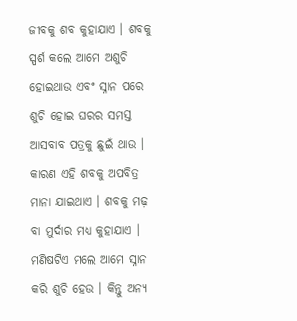ଜୀବକୁ ଶବ କୁହାଯାଏ । ଶବକୁ ସ୍ପର୍ଶ କଲେ ଆମେ ଅଶୁଚି ହୋଇଥାଉ ଏବଂ ସ୍ନାନ ପରେ ଶୁଚି ହୋଇ ଘରର ସମସ୍ତ ଆସବାବ ପତ୍ରକୁ ଛୁଇଁ ଥାଉ । କାରଣ ଏହି ଶବକୁ ଅପବିତ୍ର ମାନା ଯାଇଥାଏ । ଶବକୁ ମଢ଼ ବା ମୁର୍ଦାର ମଧ୍ୟ କୁହାଯାଏ । ମଣିଷଟିଏ ମଲେ ଆମେ ସ୍ନାନ କରି ଶୁଚି ହେଉ । କିନ୍ତୁ ଅନ୍ୟ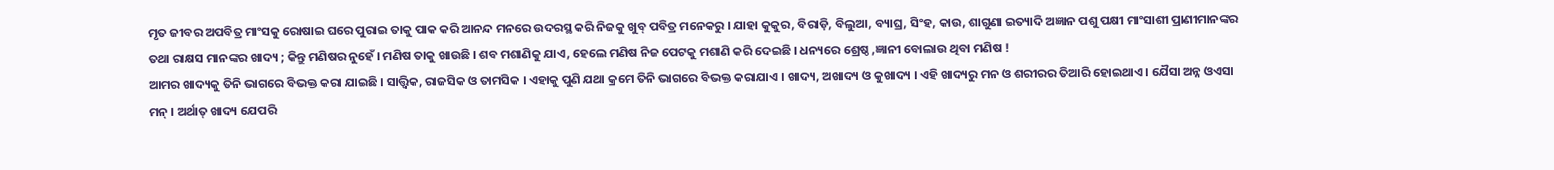ମୃତ ଜୀବର ଅପବିତ୍ର ମାଂସକୁ ରୋଷାଇ ଘରେ ପୁରାଇ ତାକୁ ପାକ କରି ଆନନ୍ଦ ମନରେ ଉଦରସ୍ଥ କରି ନିଜକୁ ଖୁବ୍ ପବିତ୍ର ମନେକରୁ । ଯାହା କୁକୁର, ବିରାଡ଼ି, ବିଲୁଆ, ବ୍ୟାଘ୍ର, ସିଂହ, କାଉ, ଶାଗୁଣା ଇତ୍ୟାଦି ଅଜ୍ଞାନ ପଶୁ ପକ୍ଷୀ ମାଂସାଶୀ ପ୍ରାଣୀମାନଙ୍କର ତଥା ରାକ୍ଷସ ମାନଙ୍କର ଖାଦ୍ୟ ; କିନ୍ତୁ ମଣିଷର ନୁହେଁ । ମଣିଷ ତାକୁ ଖାଉଛି । ଶବ ମଶାଣିକୁ ଯାଏ, ହେଲେ ମଣିଷ ନିଜ ପେଟକୁ ମଶାଣି କରି ଦେଇଛି । ଧନ୍ୟରେ ଶ୍ରେଷ୍ଠ ,ଜ୍ଞାନୀ ବୋଲାଉ ଥିବା ମଣିଷ !
ଆମର ଖାଦ୍ୟକୁ ତିନି ଭାଗରେ ବିଭକ୍ତ କରା ଯାଇଛି । ସାତ୍ତ୍ୱିକ, ରାଜସିକ ଓ ତାମସିକ । ଏହାକୁ ପୁଣି ଯଥା କ୍ରମେ ତିନି ଭାଗରେ ବିଭକ୍ତ କରାଯାଏ । ଖାଦ୍ୟ, ଅଖାଦ୍ୟ ଓ କୁଖାଦ୍ୟ । ଏହି ଖାଦ୍ୟରୁ ମନ ଓ ଶରୀରର ତିଆରି ହୋଇଥାଏ । ଯୈସା ଅନ୍ନ ଓଏସା ମନ୍ । ଅର୍ଥାତ୍ ଖାଦ୍ୟ ଯେପରି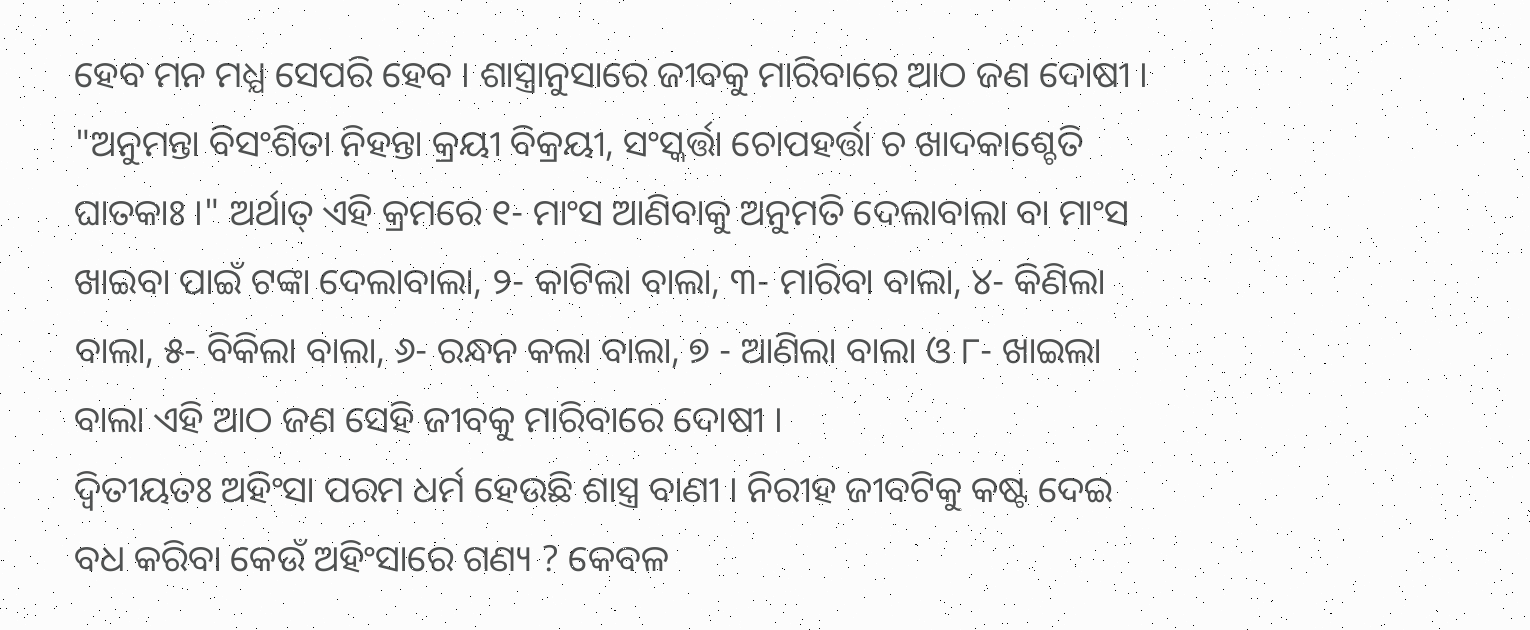ହେବ ମନ ମଧ୍ଯ ସେପରି ହେବ । ଶାସ୍ତ୍ରାନୁସାରେ ଜୀବକୁ ମାରିବାରେ ଆଠ ଜଣ ଦୋଷୀ । "ଅନୁମନ୍ତା ବିସଂଶିତା ନିହନ୍ତା କ୍ରୟୀ ବିକ୍ରୟୀ, ସଂସ୍କର୍ତ୍ତା ଚୋପହର୍ତ୍ତା ଚ ଖାଦକାଶ୍ଚେତି ଘାତକାଃ ।" ଅର୍ଥାତ୍ ଏହି କ୍ରମରେ ୧- ମାଂସ ଆଣିବାକୁ ଅନୁମତି ଦେଲାବାଲା ବା ମାଂସ ଖାଇବା ପାଇଁ ଟଙ୍କା ଦେଲାବାଲା, ୨- କାଟିଲା ବାଲା, ୩- ମାରିବା ବାଲା, ୪- କିଣିଲା ବାଲା, ୫- ବିକିଲା ବାଲା, ୬- ରନ୍ଧନ କଲା ବାଲା, ୭ - ଆଣିଲା ବାଲା ଓ ୮- ଖାଇଲା ବାଲା ଏହି ଆଠ ଜଣ ସେହି ଜୀବକୁ ମାରିବାରେ ଦୋଷୀ ।
ଦ୍ୱିତୀୟତଃ ଅହିଂସା ପରମ ଧର୍ମ ହେଉଛି ଶାସ୍ତ୍ର ବାଣୀ । ନିରୀହ ଜୀବଟିକୁ କଷ୍ଟ ଦେଇ ବଧ କରିବା କେଉଁ ଅହିଂସାରେ ଗଣ୍ୟ ? କେବଳ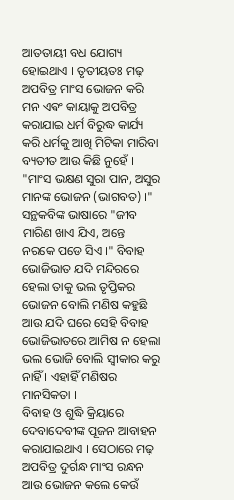ଆତତାୟୀ ବଧ ଯୋଗ୍ୟ ହୋଇଥାଏ । ତୃତୀୟତଃ ମଢ଼ ଅପବିତ୍ର ମାଂସ ଭୋଜନ କରି ମନ ଏଵଂ କାୟାକୁ ଅପବିତ୍ର କରାଯାଇ ଧର୍ମ ବିରୁଦ୍ଧ କାର୍ଯ୍ୟ କରି ଧର୍ମକୁ ଆଖି ମିଟିକା ମାରିବା ବ୍ୟତୀତ ଆଉ କିଛି ନୁହେଁ । "ମାଂସ ଭକ୍ଷଣ ସୁରା ପାନ, ଅସୁର ମାନଙ୍କ ଭୋଜନ (ଭାଗବତ) ।" ସନ୍ଥକବିଙ୍କ ଭାଷାରେ "ଜୀବ ମାରିଣ ଖାଏ ଯିଏ, ଅନ୍ତେ ନରକେ ପଡେ ସିଏ ।" ବିବାହ ଭୋଜିଭାତ ଯଦି ମନ୍ଦିରରେ ହେଲା ତାକୁ ଭଲ ତୃପ୍ତିକର ଭୋଜନ ବୋଲି ମଣିଷ କହୁଛି ଆଉ ଯଦି ଘରେ ସେହି ବିବାହ ଭୋଜିଭାତରେ ଆମିଷ ନ ହେଲା ଭଲ ଭୋଜି ବୋଲି ସ୍ବୀକାର କରୁ ନାହିଁ । ଏହାହିଁ ମଣିଷର ମାନସିକତା ।
ବିବାହ ଓ ଶୁଦ୍ଧି କ୍ରିୟାରେ ଦେବାଦେବୀଙ୍କ ପୂଜନ ଆବାହନ କରାଯାଇଥାଏ । ସେଠାରେ ମଢ଼ ଅପବିତ୍ର ଦୁର୍ଗନ୍ଧ ମାଂସ ରନ୍ଧନ ଆଉ ଭୋଜନ କଲେ କେଉଁ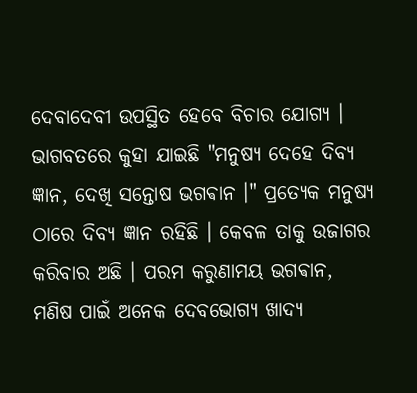ଦେବାଦେବୀ ଉପସ୍ଥିତ ହେବେ ବିଚାର ଯୋଗ୍ୟ । ଭାଗବତରେ କୁହା ଯାଇଛି "ମନୁଷ୍ୟ ଦେହେ ଦିବ୍ୟ ଜ୍ଞାନ, ଦେଖି ସନ୍ତୋଷ ଭଗଵାନ ।" ପ୍ରତ୍ୟେକ ମନୁଷ୍ୟ ଠାରେ ଦିବ୍ୟ ଜ୍ଞାନ ରହିଛି । କେବଳ ତାକୁ ଉଜାଗର କରିବାର ଅଛି । ପରମ କରୁଣାମୟ ଭଗଵାନ, ମଣିଷ ପାଇଁ ଅନେକ ଦେବଭୋଗ୍ୟ ଖାଦ୍ୟ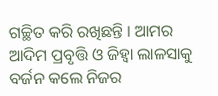ଗଚ୍ଛିତ କରି ରଖିଛନ୍ତି । ଆମର ଆଦିମ ପ୍ରବୃତ୍ତି ଓ ଜିହ୍ୱା ଲାଳସାକୁ ବର୍ଜନ କଲେ ନିଜର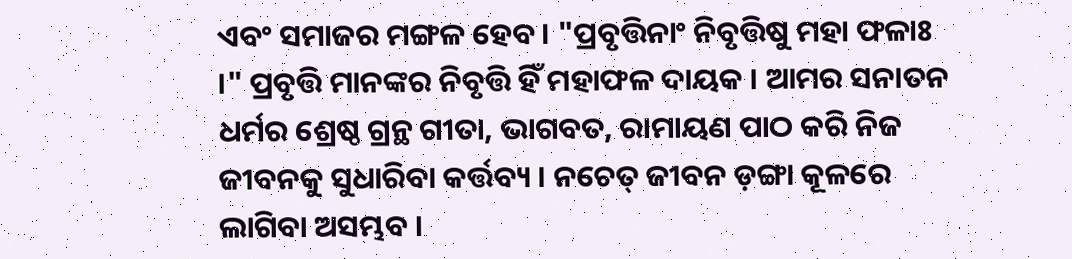ଏବଂ ସମାଜର ମଙ୍ଗଳ ହେବ । "ପ୍ରବୃତ୍ତିନାଂ ନିବୃତ୍ତିଷୁ ମହା ଫଳାଃ ।" ପ୍ରବୃତ୍ତି ମାନଙ୍କର ନିବୃତ୍ତି ହିଁ ମହାଫଳ ଦାୟକ । ଆମର ସନାତନ ଧର୍ମର ଶ୍ରେଷ୍ଠ ଗ୍ରନ୍ଥ ଗୀତା, ଭାଗବତ, ରାମାୟଣ ପାଠ କରି ନିଜ ଜୀବନକୁ ସୁଧାରିବା କର୍ତ୍ତବ୍ୟ । ନଚେତ୍ ଜୀବନ ଡ଼ଙ୍ଗା କୂଳରେ ଲାଗିବା ଅସମ୍ଭବ ।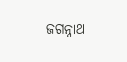ଜଗନ୍ନାଥ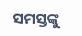ସମସ୍ତଙ୍କୁ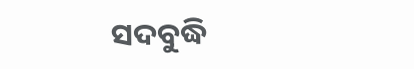ସଦବୁଦ୍ଧି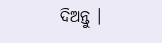ଦିଅନ୍ତୁ ।